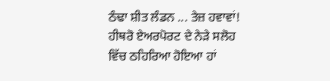ਠੰਢਾ ਸ਼ੀਤ ਲੰਡਨ ... ਤੇਜ਼ ਹਵਾਵਾਂ! ਹੀਥਰੋ ਏਅਰਪੋਰਟ ਦੇ ਨੇੜੇ ਸਲੋਹ ਵਿੱਚ ਠਹਿਰਿਆ ਹੋਇਆ ਹਾਂ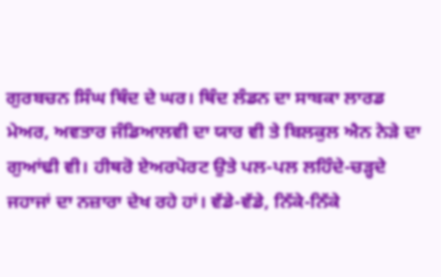ਗੁਰਬਚਨ ਸਿੰਘ ਥਿੰਦ ਦੇ ਘਰ। ਥਿੰਦ ਲੰਡਨ ਦਾ ਸਾਬਕਾ ਲਾਰਡ ਮੇਅਰ, ਅਵਤਾਰ ਜੰਡਿਆਲਵੀ ਦਾ ਯਾਰ ਵੀ ਤੇ ਬਿਲਕੁਲ ਐਨ ਨੇੜੇ ਦਾ ਗੁਆਂਢੀ ਵੀ। ਹੀਥਰੋ ਏਅਰਪੋਰਟ ਉਤੇ ਪਲ-ਪਲ ਲਹਿੰਦੇ-ਚੜ੍ਹਦੇ ਜਹਾਜਾਂ ਦਾ ਨਜ਼ਾਰਾ ਦੇਖ ਰਹੇ ਹਾਂ। ਵੱਡੇ-ਵੱਡੇ, ਨਿੱਕੇ-ਨਿੱਕੇ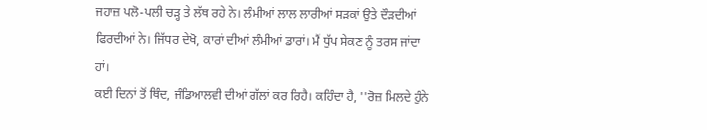ਜਹਾਜ਼ ਪਲੋ-ਪਲੀ ਚੜ੍ਹ ਤੇ ਲੱਥ ਰਹੇ ਨੇ। ਲੰਮੀਆਂ ਲਾਲ ਲਾਰੀਆਂ ਸੜਕਾਂ ਉਤੇ ਦੌੜਦੀਆਂ ਫਿਰਦੀਆਂ ਨੇ। ਜਿੱਧਰ ਦੇਖੋ, ਕਾਰਾਂ ਦੀਆਂ ਲੰਮੀਆਂ ਡਾਰਾਂ। ਮੈਂ ਧੁੱਪ ਸੇਕਣ ਨੂੰ ਤਰਸ ਜਾਂਦਾ ਹਾਂ।
ਕਈ ਦਿਨਾਂ ਤੋਂ ਥਿੰਦ, ਜੰਡਿਆਲਵੀ ਦੀਆਂ ਗੱਲਾਂ ਕਰ ਰਿਹੈ। ਕਹਿੰਦਾ ਹੈ, ''ਰੋਜ਼ ਮਿਲਦੇ ਹੁੰਨੇ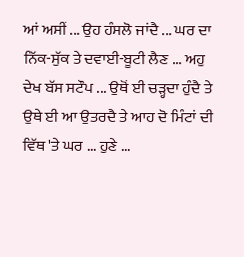ਆਂ ਅਸੀਂ ... ਉਹ ਹੰਸਲੋ ਜਾਂਦੈ ... ਘਰ ਦਾ ਨਿੱਕ-ਸੁੱਕ ਤੇ ਦਵਾਈ-ਬੂਟੀ ਲੈਣ ... ਅਹੁ ਦੇਖ ਬੱਸ ਸਟੌਪ ... ਉਥੋਂ ਈ ਚੜ੍ਹਦਾ ਹੁੰਦੈ ਤੇ ਉਥੇ ਈ ਆ ਉਤਰਦੈ ਤੇ ਆਹ ਦੋ ਮਿੰਟਾਂ ਦੀ ਵਿੱਥ 'ਤੇ ਘਰ ... ਹੁਣੇ ...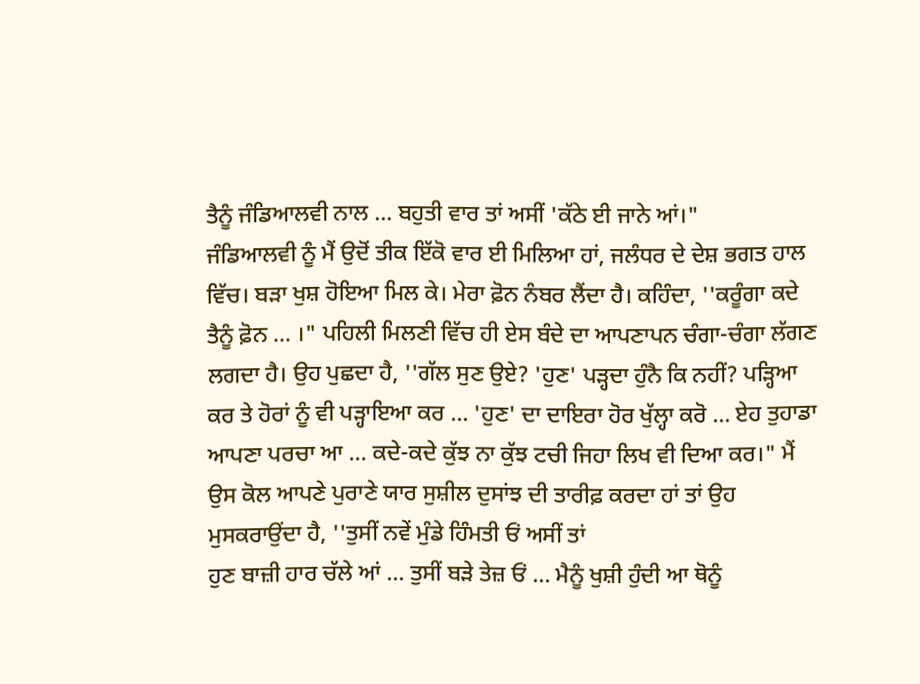ਤੈਨੂੰ ਜੰਡਿਆਲਵੀ ਨਾਲ ... ਬਹੁਤੀ ਵਾਰ ਤਾਂ ਅਸੀਂ 'ਕੱਠੇ ਈ ਜਾਨੇ ਆਂ।"
ਜੰਡਿਆਲਵੀ ਨੂੰ ਮੈਂ ਉਦੋਂ ਤੀਕ ਇੱਕੋ ਵਾਰ ਈ ਮਿਲਿਆ ਹਾਂ, ਜਲੰਧਰ ਦੇ ਦੇਸ਼ ਭਗਤ ਹਾਲ ਵਿੱਚ। ਬੜਾ ਖੁਸ਼ ਹੋਇਆ ਮਿਲ ਕੇ। ਮੇਰਾ ਫ਼ੋਨ ਨੰਬਰ ਲੈਂਦਾ ਹੈ। ਕਹਿੰਦਾ, ''ਕਰੂੰਗਾ ਕਦੇ ਤੈਨੂੰ ਫ਼ੋਨ ... ।" ਪਹਿਲੀ ਮਿਲਣੀ ਵਿੱਚ ਹੀ ਏਸ ਬੰਦੇ ਦਾ ਆਪਣਾਪਨ ਚੰਗਾ-ਚੰਗਾ ਲੱਗਣ ਲਗਦਾ ਹੈ। ਉਹ ਪੁਛਦਾ ਹੈ, ''ਗੱਲ ਸੁਣ ਉਏ? 'ਹੁਣ' ਪੜ੍ਹਦਾ ਹੁੰਨੈ ਕਿ ਨਹੀਂ? ਪੜ੍ਹਿਆ ਕਰ ਤੇ ਹੋਰਾਂ ਨੂੰ ਵੀ ਪੜ੍ਹਾਇਆ ਕਰ ... 'ਹੁਣ' ਦਾ ਦਾਇਰਾ ਹੋਰ ਖੁੱਲ੍ਹਾ ਕਰੋ ... ਏਹ ਤੁਹਾਡਾ ਆਪਣਾ ਪਰਚਾ ਆ ... ਕਦੇ-ਕਦੇ ਕੁੱਝ ਨਾ ਕੁੱਝ ਟਚੀ ਜਿਹਾ ਲਿਖ ਵੀ ਦਿਆ ਕਰ।" ਮੈਂ ਉਸ ਕੋਲ ਆਪਣੇ ਪੁਰਾਣੇ ਯਾਰ ਸੁਸ਼ੀਲ ਦੁਸਾਂਝ ਦੀ ਤਾਰੀਫ਼ ਕਰਦਾ ਹਾਂ ਤਾਂ ਉਹ ਮੁਸਕਰਾਉਂਦਾ ਹੈ, ''ਤੁਸੀਂ ਨਵੇਂ ਮੁੰਡੇ ਹਿੰਮਤੀ ਓਂ ਅਸੀਂ ਤਾਂ
ਹੁਣ ਬਾਜ਼ੀ ਹਾਰ ਚੱਲੇ ਆਂ ... ਤੁਸੀਂ ਬੜੇ ਤੇਜ਼ ਓਂ ... ਮੈਨੂੰ ਖੁਸ਼ੀ ਹੁੰਦੀ ਆ ਥੋਨੂੰ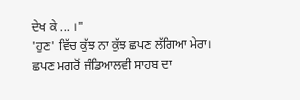ਦੇਖ ਕੇ ... ।"
'ਹੁਣ' ਵਿੱਚ ਕੁੱਝ ਨਾ ਕੁੱਝ ਛਪਣ ਲੱਗਿਆ ਮੇਰਾ। ਛਪਣ ਮਗਰੋਂ ਜੰਡਿਆਲਵੀ ਸਾਹਬ ਦਾ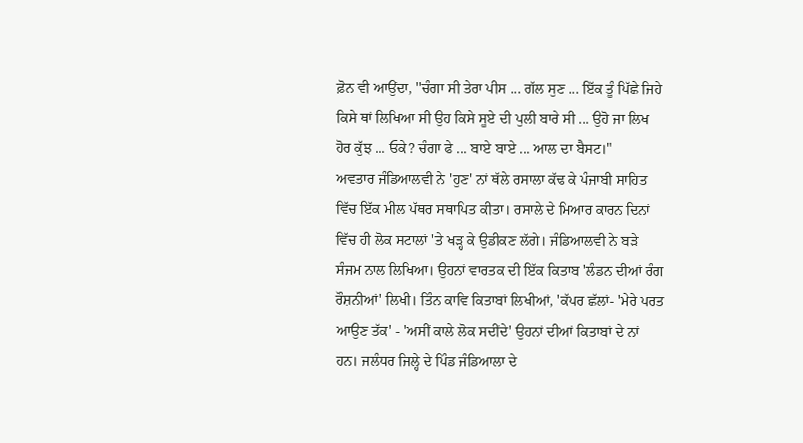ਫ਼ੋਨ ਵੀ ਆਉਂਦਾ, ''ਚੰਗਾ ਸੀ ਤੇਰਾ ਪੀਸ ... ਗੱਲ ਸੁਣ ... ਇੱਕ ਤੂੰ ਪਿੱਛੇ ਜਿਹੇ ਕਿਸੇ ਥਾਂ ਲਿਖਿਆ ਸੀ ਉਹ ਕਿਸੇ ਸੂਏ ਦੀ ਪੁਲੀ ਬਾਰੇ ਸੀ ... ਉਹੋ ਜਾ ਲਿਖ ਹੋਰ ਕੁੱਝ ... ਓਕੇ? ਚੰਗਾ ਫੇ ... ਬਾਏ ਬਾਏ ... ਆਲ ਦਾ ਬੈਸਟ।"
ਅਵਤਾਰ ਜੰਡਿਆਲਵੀ ਨੇ 'ਹੁਣ' ਨਾਂ ਥੱਲੇ ਰਸਾਲਾ ਕੱਢ ਕੇ ਪੰਜਾਬੀ ਸਾਹਿਤ ਵਿੱਚ ਇੱਕ ਮੀਲ ਪੱਥਰ ਸਥਾਪਿਤ ਕੀਤਾ। ਰਸਾਲੇ ਦੇ ਮਿਆਰ ਕਾਰਨ ਦਿਨਾਂ ਵਿੱਚ ਹੀ ਲੋਕ ਸਟਾਲਾਂ 'ਤੇ ਖੜ੍ਹ ਕੇ ਉਡੀਕਣ ਲੱਗੇ। ਜੰਡਿਆਲਵੀ ਨੇ ਬੜੇ ਸੰਜਮ ਨਾਲ ਲਿਖਿਆ। ਉਹਨਾਂ ਵਾਰਤਕ ਦੀ ਇੱਕ ਕਿਤਾਬ 'ਲੰਡਨ ਦੀਆਂ ਰੰਗ ਰੌਸ਼ਨੀਆਂ' ਲਿਖੀ। ਤਿੰਨ ਕਾਵਿ ਕਿਤਾਬਾਂ ਲਿਖੀਆਂ, 'ਕੱਪਰ ਛੱਲਾਂ- 'ਮੇਰੇ ਪਰਤ ਆਉਣ ਤੱਕ' - 'ਅਸੀਂ ਕਾਲੇ ਲੋਕ ਸਦੀਂਦੇ' ਉਹਨਾਂ ਦੀਆਂ ਕਿਤਾਬਾਂ ਦੇ ਨਾਂ ਹਨ। ਜਲੰਧਰ ਜਿਲ੍ਹੇ ਦੇ ਪਿੰਡ ਜੰਡਿਆਲਾ ਦੇ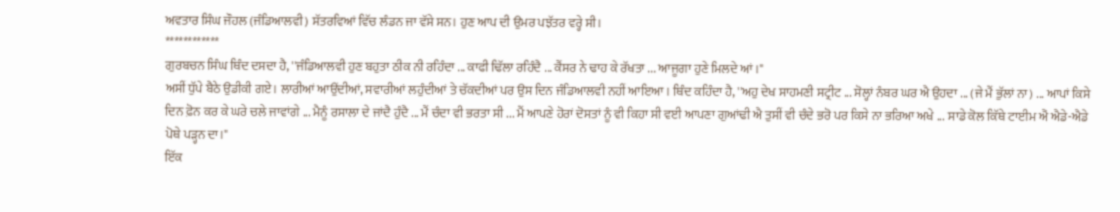ਅਵਤਾਰ ਸਿੰਘ ਜੌਹਲ (ਜੰਡਿਆਲਵੀ) ਸੱਤਰਵਿਆਂ ਵਿੱਚ ਲੰਡਨ ਜਾ ਵੱਸੇ ਸਨ। ਹੁਣ ਆਪ ਦੀ ਉਮਰ ਪਝੱਤਰ ਵਰ੍ਹੇ ਸੀ।
************
ਗੁਰਬਚਨ ਸਿੰਘ ਥਿੰਦ ਦਸਦਾ ਹੈ, ''ਜੰਡਿਆਲਵੀ ਹੁਣ ਬਹੁਤਾ ਠੀਕ ਨੀ ਰਹਿੰਦਾ ... ਕਾਫੀ ਢਿੱਲਾ ਰਹਿੰਦੈ ... ਕੈਂਸਰ ਨੇ ਢਾਹ ਕੇ ਰੱਖਤਾ ... ਆਜੂਗਾ ਹੁਣੇ ਮਿਲਦੇ ਆਂ।"
ਅਸੀਂ ਧੁੱਪੇ ਬੈਠੇ ਉਡੀਕੀ ਗਏ। ਲਾਰੀਆਂ ਆਉਂਦੀਆਂ, ਸਵਾਰੀਆਂ ਲਹੁੰਦੀਆਂ ਤੇ ਚੱਕਦੀਆਂ ਪਰ ਉਸ ਦਿਨ ਜੰਡਿਆਲਵੀ ਨਹੀਂ ਆਇਆ। ਥਿੰਦ ਕਹਿੰਦਾ ਹੈ, ''ਅਹੁ ਦੇਖ ਸਾਹਮਣੀ ਸਟ੍ਰੀਟ ... ਸੋਲ੍ਹਾਂ ਨੰਬਰ ਘਰ ਐ ਉਹਦਾ ... (ਜੇ ਮੈਂ ਭੁੱਲਾਂ ਨਾ) ... ਆਪਾਂ ਕਿਸੇ ਦਿਨ ਫ਼ੋਨ ਕਰ ਕੇ ਘਰੇ ਚਲੇ ਜਾਵਾਂਗੇ ... ਮੈਨੂੰ ਰਸਾਲਾ ਦੇ ਜਾਂਦੈ ਹੁੰਦੈ ... ਮੈਂ ਚੰਦਾ ਵੀ ਭਰਤਾ ਸੀ ... ਮੈਂ ਆਪਣੇ ਹੋਰਾਂ ਦੋਸਤਾਂ ਨੂੰ ਵੀ ਕਿਹਾ ਸੀ ਵਈ ਆਪਣਾ ਗੁਆਂਢੀ ਐ ਤੁਸੀਂ ਵੀ ਚੰਦੇ ਭਰੋ ਪਰ ਕਿਸੇ ਨਾ ਭਰਿਆ ਅਖੇ ... ਸਾਡੇ ਕੋਲ ਕਿੱਥੇ ਟਾਈਮ ਐਂ ਐਡੇ-ਐਡੇ ਪੋਥੇ ਪੜ੍ਹਨ ਦਾ।"
ਇੱਕ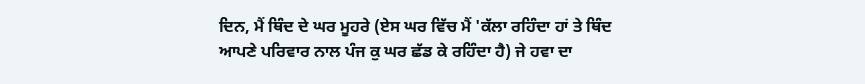ਦਿਨ, ਮੈਂ ਥਿੰਦ ਦੇ ਘਰ ਮੂਹਰੇ (ਏਸ ਘਰ ਵਿੱਚ ਮੈਂ 'ਕੱਲਾ ਰਹਿੰਦਾ ਹਾਂ ਤੇ ਥਿੰਦ ਆਪਣੇ ਪਰਿਵਾਰ ਨਾਲ ਪੰਜ ਕੁ ਘਰ ਛੱਡ ਕੇ ਰਹਿੰਦਾ ਹੈ) ਜੇ ਹਵਾ ਦਾ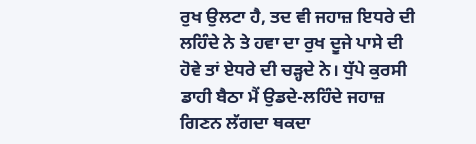ਰੁਖ ਉਲਟਾ ਹੈ, ਤਦ ਵੀ ਜਹਾਜ਼ ਇਧਰੇ ਦੀ ਲਹਿੰਦੇ ਨੇ ਤੇ ਹਵਾ ਦਾ ਰੁਖ ਦੂਜੇ ਪਾਸੇ ਦੀ ਹੋਵੇ ਤਾਂ ਏਧਰੇ ਦੀ ਚੜ੍ਹਦੇ ਨੇ। ਧੁੱਪੇ ਕੁਰਸੀ ਡਾਹੀ ਬੈਠਾ ਮੈਂ ਉਡਦੇ-ਲਹਿੰਦੇ ਜਹਾਜ਼ ਗਿਣਨ ਲੱਗਦਾ ਥਕਦਾ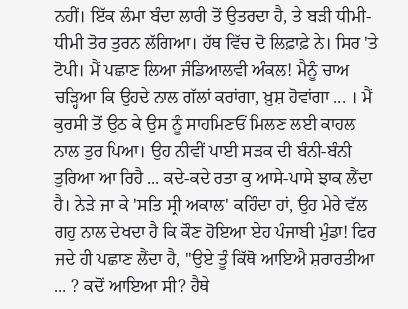ਨਹੀਂ। ਇੱਕ ਲੰਮਾ ਬੰਦਾ ਲਾਰੀ ਤੋਂ ਉਤਰਦਾ ਹੈ, ਤੇ ਬੜੀ ਧੀਮੀ-ਧੀਮੀ ਤੋਰ ਤੁਰਨ ਲੱਗਿਆ। ਹੱਥ ਵਿੱਚ ਦੋ ਲਿਫ਼ਾਫ਼ੇ ਨੇ। ਸਿਰ 'ਤੇ ਟੋਪੀ। ਮੈਂ ਪਛਾਣ ਲਿਆ ਜੰਡਿਆਲਵੀ ਅੰਕਲ! ਮੈਨੂੰ ਚਾਅ ਚੜ੍ਹਿਆ ਕਿ ਉਹਦੇ ਨਾਲ ਗੱਲਾਂ ਕਰਾਂਗਾ, ਖ਼ੁਸ਼ ਹੋਵਾਂਗਾ ... । ਮੈਂ ਕੁਰਸੀ ਤੋਂ ਉਠ ਕੇ ਉਸ ਨੂੰ ਸਾਹਮਿਣਓਂ ਮਿਲਣ ਲਈ ਕਾਹਲ ਨਾਲ ਤੁਰ ਪਿਆ। ਉਹ ਨੀਵੀਂ ਪਾਈ ਸੜਕ ਦੀ ਬੰਨੀ-ਬੰਨੀ ਤੁਰਿਆ ਆ ਰਿਹੈ ... ਕਦੇ-ਕਦੇ ਰਤਾ ਕੁ ਆਸੇ-ਪਾਸੇ ਝਾਕ ਲੈਂਦਾ ਹੈ। ਨੇੜੇ ਜਾ ਕੇ 'ਸਤਿ ਸ੍ਰੀ ਅਕਾਲ' ਕਹਿੰਦਾ ਹਾਂ, ਉਹ ਮੇਰੇ ਵੱਲ ਗਹੁ ਨਾਲ ਦੇਖਦਾ ਹੈ ਕਿ ਕੌਣ ਹੋਇਆ ਏਹ ਪੰਜਾਬੀ ਮੁੰਡਾ! ਫਿਰ ਜਦੇ ਹੀ ਪਛਾਣ ਲੈਂਦਾ ਹੈ, ''ਉਏ ਤੂੰ ਕਿੱਥੋ ਆਇਐ ਸ਼ਰਾਰਤੀਆ ... ? ਕਦੋਂ ਆਇਆ ਸੀ? ਹੈਥੇ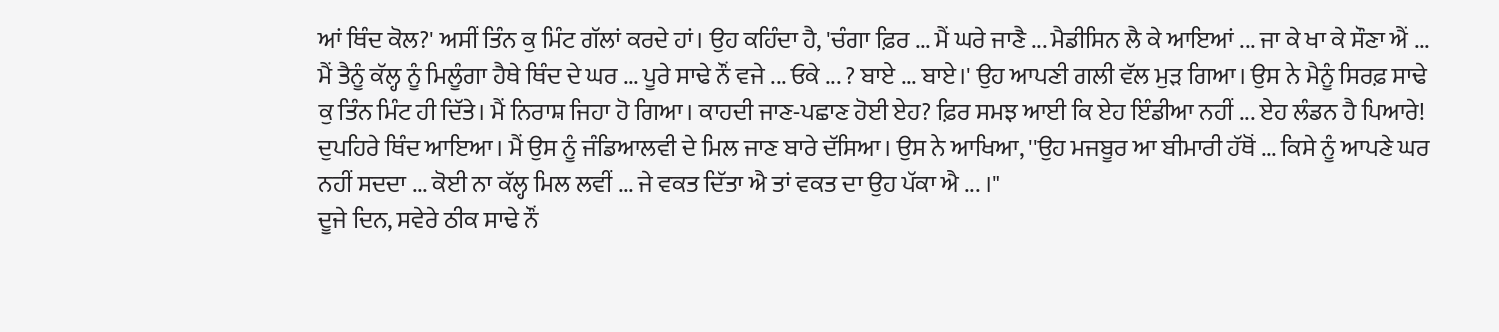ਆਂ ਥਿੰਦ ਕੋਲ?' ਅਸੀਂ ਤਿੰਨ ਕੁ ਮਿੰਟ ਗੱਲਾਂ ਕਰਦੇ ਹਾਂ। ਉਹ ਕਹਿੰਦਾ ਹੈ, 'ਚੰਗਾ ਫ਼ਿਰ ... ਮੈਂ ਘਰੇ ਜਾਣੈ ... ਮੈਡੀਸਿਨ ਲੈ ਕੇ ਆਇਆਂ ... ਜਾ ਕੇ ਖਾ ਕੇ ਸੌਣਾ ਐਂ ... ਮੈਂ ਤੈਨੂੰ ਕੱਲ੍ਹ ਨੂੰ ਮਿਲੂੰਗਾ ਹੈਥੇ ਥਿੰਦ ਦੇ ਘਰ ... ਪੂਰੇ ਸਾਢੇ ਨੌਂ ਵਜੇ ... ਓਕੇ ... ? ਬਾਏ ... ਬਾਏ।' ਉਹ ਆਪਣੀ ਗਲੀ ਵੱਲ ਮੁੜ ਗਿਆ। ਉਸ ਨੇ ਮੈਨੂੰ ਸਿਰਫ਼ ਸਾਢੇ ਕੁ ਤਿੰਨ ਮਿੰਟ ਹੀ ਦਿੱਤੇ। ਮੈਂ ਨਿਰਾਸ਼ ਜਿਹਾ ਹੋ ਗਿਆ। ਕਾਹਦੀ ਜਾਣ-ਪਛਾਣ ਹੋਈ ਏਹ? ਫ਼ਿਰ ਸਮਝ ਆਈ ਕਿ ਏਹ ਇੰਡੀਆ ਨਹੀਂ ... ਏਹ ਲੰਡਨ ਹੈ ਪਿਆਰੇ!
ਦੁਪਹਿਰੇ ਥਿੰਦ ਆਇਆ। ਮੈਂ ਉਸ ਨੂੰ ਜੰਡਿਆਲਵੀ ਦੇ ਮਿਲ ਜਾਣ ਬਾਰੇ ਦੱਸਿਆ। ਉਸ ਨੇ ਆਖਿਆ, ''ਉਹ ਮਜਬੂਰ ਆ ਬੀਮਾਰੀ ਹੱਥੋਂ ... ਕਿਸੇ ਨੂੰ ਆਪਣੇ ਘਰ ਨਹੀਂ ਸਦਦਾ ... ਕੋਈ ਨਾ ਕੱਲ੍ਹ ਮਿਲ ਲਵੀਂ ... ਜੇ ਵਕਤ ਦਿੱਤਾ ਐ ਤਾਂ ਵਕਤ ਦਾ ਉਹ ਪੱਕਾ ਐ ... ।"
ਦੂਜੇ ਦਿਨ, ਸਵੇਰੇ ਠੀਕ ਸਾਢੇ ਨੌਂ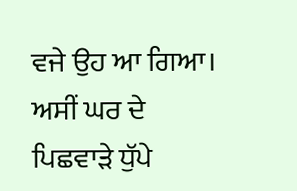ਵਜੇ ਉਹ ਆ ਗਿਆ। ਅਸੀਂ ਘਰ ਦੇ ਪਿਛਵਾੜੇ ਧੁੱਪੇ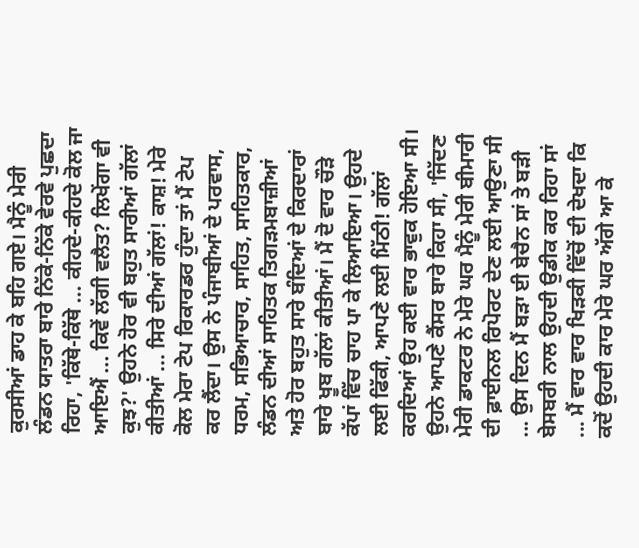ਕੁਰਸੀਆਂ ਡਾਹ ਕੇ ਬਹਿ ਗਏ। ਮੈਨੂੰ ਮੇਰੀ ਲੰਡਨ ਯਾਤਰਾ ਬਾਰੇ ਨਿੱਕੇ-ਨਿੱਕੇ ਵੇਰਵੇ ਪੁਛਦਾ ਰਿਹਾ, 'ਕਿੱਥੇ-ਕਿੱਥੇ ... ਕੀਹਦੇ-ਕੀਹਦੇ ਕੋਲ ਜਾ ਆਇਐਂ ... ਕਿਵੇਂ ਲੱਗੀ ਵਲੈਤ? ਲਿਖੇਂਗਾ ਵੀ ਕੁਝ?' ਉਹਨੇ ਹੋਰ ਵੀ ਬਹੁਤ ਸਾਰੀਆਂ ਗੱਲਾਂ ਕੀਤੀਆਂ ... ਸਿਰੇ ਦੀਆਂ ਗੱਲਾਂ! ਕਾਸ਼! ਮੇਰੇ ਕੋਲ ਮੇਰਾ ਟੇਪ ਰਿਕਾਰਡਰ ਹੁੰਦਾ ਤਾਂ ਮੈਂ ਟੇਪ ਕਰ ਲੈਂਦਾ। ਉਸ ਨੇ ਪੰਜਾਬੀਆਂ ਦੇ ਪਰਵਾਸ, ਧਰਮ, ਸਭਿਆਚਾਰ, ਸਾਹਿਤ, ਸਾਹਿਤਕਾਰ, ਲੰਡਨ ਦੀਆਂ ਸਾਹਿਤਕ ਤਿਗੜਮਬਾਜ਼ੀਆਂ ਅਤੇ ਹੋਰ ਬਹੁਤ ਸਾਰੇ ਬੰਦਿਆਂ ਦੇ ਕਿਰਦਾਰਾਂ ਬਾਰੇ ਖੂਬ ਗੱਲਾਂ ਕੀਤੀਆਂ। ਮੈਂ ਦੋ ਵਾਰ ਚੌੜੇ ਕੱਪਾਂ ਵਿੱਚ ਚਾਹ ਪਾ ਕੇ ਲਿਆਇਆ। ਉਹਦੇ ਲਈ ਫਿੱਕੀ, ਆਪਣੇ ਲਈ ਮਿੱਠੀ! ਗੱਲਾਂ ਕਰਦਿਆਂ ਉਹ ਕਈ ਵਾਰ ਭਾਵੁਕ ਹੋਇਆ ਸੀ। ਉਹਨੇ ਆਪਣੇ ਕੈਂਸਰ ਬਾਰੇ ਕਿਹਾ ਸੀ, 'ਜਿੱਦਣ ਮੇਰੀ ਡਾਕਟਰ ਨੇ ਮੇਰੇ ਘਰ ਮੈਨੂੰ ਮੇਰੀ ਬੀਮਾਰੀ ਦੀ ਫ਼ਾਈਨਲ ਰਿਪੋਰਟ ਦੇਣ ਲਈ ਆਉਣਾ ਸੀ ... ਉਸ ਦਿਨ ਮੈਂ ਬੜਾ ਈ ਬੇਚੈਨ ਸਾਂ ਤੇ ਬੜੀ ਬੇਸਬਰੀ ਨਾਲ ਉਹਦੀ ਉਡੀਕ ਕਰ ਰਿਹਾ ਸਾਂ ... ਮੈਂ ਵਾਰ ਵਾਰ ਖਿੜਕੀ ਵਿੱਚੋਂ ਦੀ ਦੇਖਦਾ ਕਿ ਕਦੋਂ ਉਹਦੀ ਕਾਰ ਮੇਰੇ ਘਰ ਅੱਗੇ ਆ ਕੇ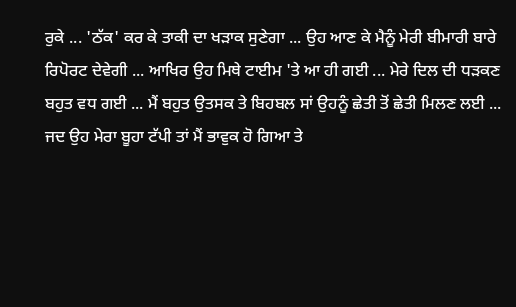ਰੁਕੇ ... 'ਠੱਕ' ਕਰ ਕੇ ਤਾਕੀ ਦਾ ਖੜਾਕ ਸੁਣੇਗਾ ... ਉਹ ਆਣ ਕੇ ਮੈਨੂੰ ਮੇਰੀ ਬੀਮਾਰੀ ਬਾਰੇ ਰਿਪੋਰਟ ਦੇਵੇਗੀ ... ਆਖਿਰ ਉਹ ਮਿਥੇ ਟਾਈਮ 'ਤੇ ਆ ਹੀ ਗਈ ... ਮੇਰੇ ਦਿਲ ਦੀ ਧੜਕਣ ਬਹੁਤ ਵਧ ਗਈ ... ਮੈਂ ਬਹੁਤ ਉਤਸਕ ਤੇ ਬਿਹਬਲ ਸਾਂ ਉਹਨੂੰ ਛੇਤੀ ਤੋਂ ਛੇਤੀ ਮਿਲਣ ਲਈ ... ਜਦ ਉਹ ਮੇਰਾ ਬੂਹਾ ਟੱਪੀ ਤਾਂ ਮੈਂ ਭਾਵੁਕ ਹੋ ਗਿਆ ਤੇ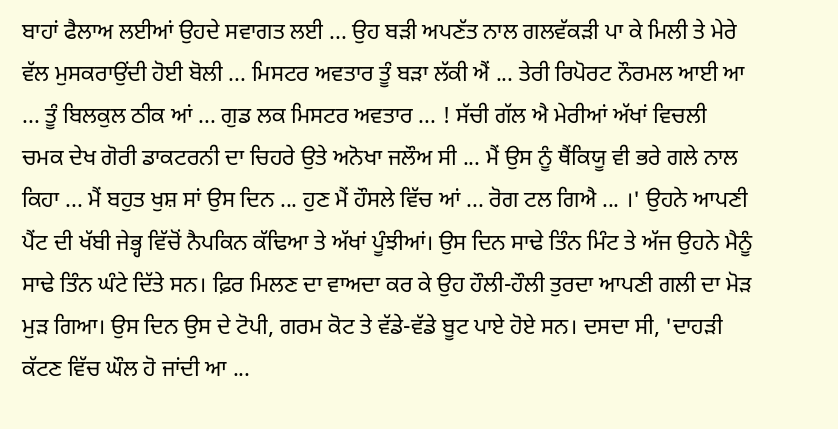ਬਾਹਾਂ ਫੈਲਾਅ ਲਈਆਂ ਉਹਦੇ ਸਵਾਗਤ ਲਈ ... ਉਹ ਬੜੀ ਅਪਣੱਤ ਨਾਲ ਗਲਵੱਕੜੀ ਪਾ ਕੇ ਮਿਲੀ ਤੇ ਮੇਰੇ ਵੱਲ ਮੁਸਕਰਾਉਂਦੀ ਹੋਈ ਬੋਲੀ ... ਮਿਸਟਰ ਅਵਤਾਰ ਤੂੰ ਬੜਾ ਲੱਕੀ ਐਂ ... ਤੇਰੀ ਰਿਪੋਰਟ ਨੌਰਮਲ ਆਈ ਆ ... ਤੂੰ ਬਿਲਕੁਲ ਠੀਕ ਆਂ ... ਗੁਡ ਲਕ ਮਿਸਟਰ ਅਵਤਾਰ ... ! ਸੱਚੀ ਗੱਲ ਐ ਮੇਰੀਆਂ ਅੱਖਾਂ ਵਿਚਲੀ ਚਮਕ ਦੇਖ ਗੋਰੀ ਡਾਕਟਰਨੀ ਦਾ ਚਿਹਰੇ ਉਤੇ ਅਨੋਖਾ ਜਲੌਅ ਸੀ ... ਮੈਂ ਉਸ ਨੂੰ ਥੈਂਕਿਯੂ ਵੀ ਭਰੇ ਗਲੇ ਨਾਲ ਕਿਹਾ ... ਮੈਂ ਬਹੁਤ ਖੁਸ਼ ਸਾਂ ਉਸ ਦਿਨ ... ਹੁਣ ਮੈਂ ਹੌਸਲੇ ਵਿੱਚ ਆਂ ... ਰੋਗ ਟਲ ਗਿਐ ... ।' ਉਹਨੇ ਆਪਣੀ ਪੈਂਟ ਦੀ ਖੱਬੀ ਜੇਭ੍ਹ ਵਿੱਚੋਂ ਨੈਪਕਿਨ ਕੱਢਿਆ ਤੇ ਅੱਖਾਂ ਪੂੰਝੀਆਂ। ਉਸ ਦਿਨ ਸਾਢੇ ਤਿੰਨ ਮਿੰਟ ਤੇ ਅੱਜ ਉਹਨੇ ਮੈਨੂੰ ਸਾਢੇ ਤਿੰਨ ਘੰਟੇ ਦਿੱਤੇ ਸਨ। ਫ਼ਿਰ ਮਿਲਣ ਦਾ ਵਾਅਦਾ ਕਰ ਕੇ ਉਹ ਹੌਲੀ-ਹੌਲੀ ਤੁਰਦਾ ਆਪਣੀ ਗਲੀ ਦਾ ਮੋੜ ਮੁੜ ਗਿਆ। ਉਸ ਦਿਨ ਉਸ ਦੇ ਟੋਪੀ, ਗਰਮ ਕੋਟ ਤੇ ਵੱਡੇ-ਵੱਡੇ ਬੂਟ ਪਾਏ ਹੋਏ ਸਨ। ਦਸਦਾ ਸੀ, 'ਦਾਹੜੀ ਕੱਟਣ ਵਿੱਚ ਘੌਲ ਹੋ ਜਾਂਦੀ ਆ ...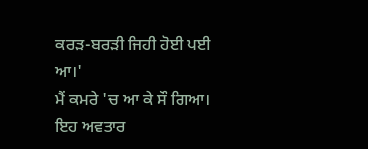ਕਰੜ-ਬਰੜੀ ਜਿਹੀ ਹੋਈ ਪਈ ਆ।'
ਮੈਂ ਕਮਰੇ 'ਚ ਆ ਕੇ ਸੌ ਗਿਆ। ਇਹ ਅਵਤਾਰ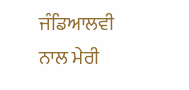ਜੰਡਿਆਲਵੀ ਨਾਲ ਮੇਰੀ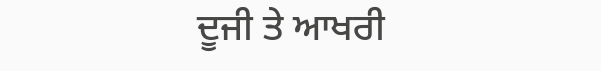ਦੂਜੀ ਤੇ ਆਖਰੀ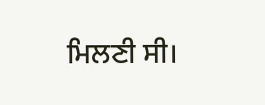ਮਿਲਣੀ ਸੀ।